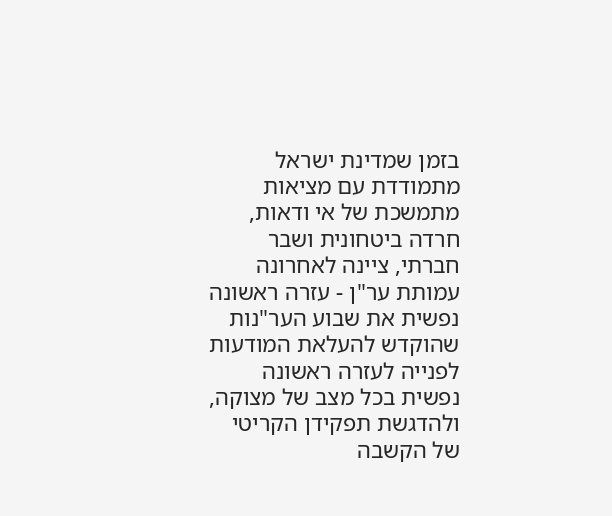בזמן שמדינת ישראל מתמודדת עם מציאות מתמשכת של אי ודאות, חרדה ביטחונית ושבר חברתי, ציינה לאחרונה עמותת ער"ן - עזרה ראשונה נפשית את שבוע הער"נות שהוקדש להעלאת המודעות לפנייה לעזרה ראשונה נפשית בכל מצב של מצוקה, ולהדגשת תפקידן הקריטי של הקשבה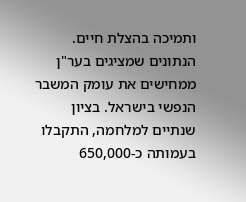ותמיכה בהצלת חיים.
הנתונים שמציגים בער"ן ממחישים את עומק המשבר הנפשי בישראל. בציון שנתיים למלחמה, התקבלו בעמותה כ-650,000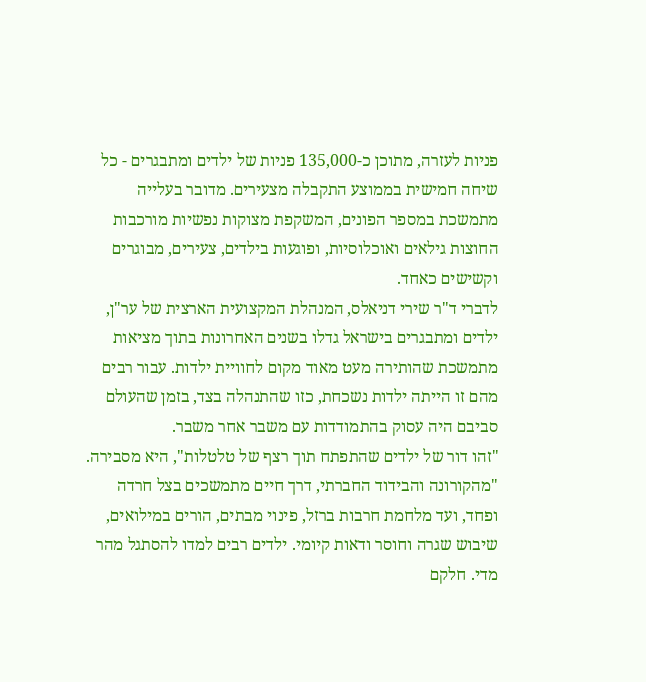פניות לעזרה, מתוכן כ-135,000 פניות של ילדים ומתבגרים - כל שיחה חמישית בממוצע התקבלה מצעירים. מדובר בעלייה מתמשכת במספר הפונים, המשקפת מצוקות נפשיות מורכבות החוצות גילאים ואוכלוסיות, ופוגעות בילדים, צעירים, מבוגרים וקשישים כאחד.
לדברי ד"ר שירי דניאלס, המנהלת המקצועית הארצית של ער"ן, ילדים ומתבגרים בישראל גדלו בשנים האחרונות בתוך מציאות מתמשכת שהותירה מעט מאוד מקום לחוויית ילדות. עבור רבים מהם זו הייתה ילדות נשכחת, כזו שהתנהלה בצד, בזמן שהעולם סביבם היה עסוק בהתמודדות עם משבר אחר משבר.
"זהו דור של ילדים שהתפתח תוך רצף של טלטלות", היא מסבירה. "מהקורונה והבידוד החברתי, דרך חיים מתמשכים בצל חרדה ופחד, ועד מלחמת חרבות ברזל, פינוי מבתים, הורים במילואים, שיבוש שגרה וחוסר ודאות קיומי. ילדים רבים למדו להסתגל מהר מדי. חלקם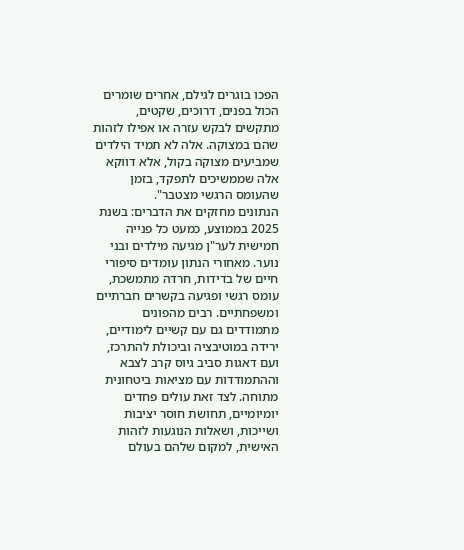הפכו בוגרים לגילם, אחרים שומרים הכול בפנים, דרוכים, שקטים, מתקשים לבקש עזרה או אפילו לזהות שהם במצוקה. אלה לא תמיד הילדים שמביעים מצוקה בקול, אלא דווקא אלה שממשיכים לתפקד, בזמן שהעומס הרגשי מצטבר".
הנתונים מחזקים את הדברים: בשנת 2025 בממוצע, כמעט כל פנייה חמישית לער"ן מגיעה מילדים ובני נוער. מאחורי הנתון עומדים סיפורי חיים של בדידות, חרדה מתמשכת, עומס רגשי ופגיעה בקשרים חברתיים ומשפחתיים. רבים מהפונים מתמודדים גם עם קשיים לימודיים, ירידה במוטיבציה וביכולת להתרכז, ועם דאגות סביב גיוס קרב לצבא וההתמודדות עם מציאות ביטחונית מתוחה. לצד זאת עולים פחדים יומיומיים, תחושת חוסר יציבות ושייכות, ושאלות הנוגעות לזהות האישית, למקום שלהם בעולם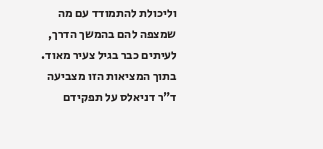וליכולת להתמודד עם מה שמצפה להם בהמשך הדרך, לעיתים כבר בגיל צעיר מאוד.
בתוך המציאות הזו מצביעה ד"ר דניאלס על תפקידם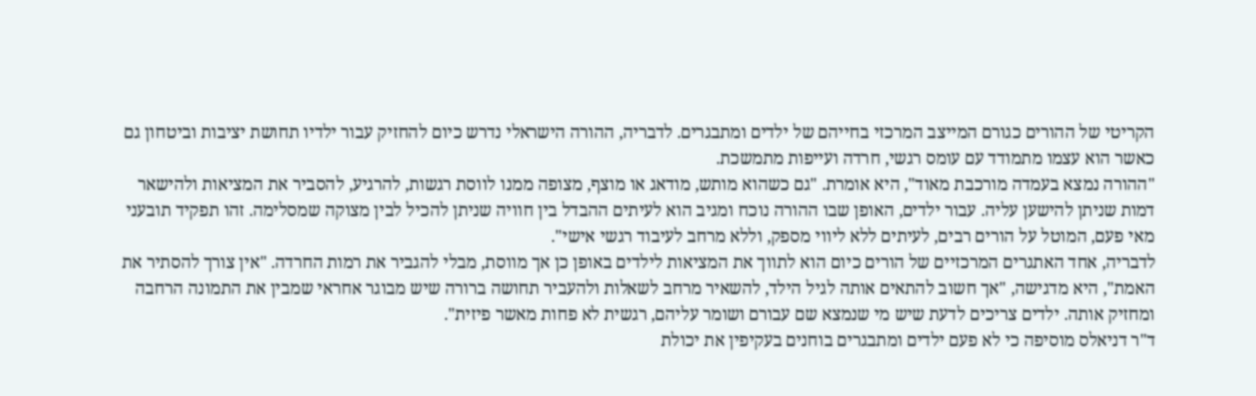הקריטי של ההורים כגורם המייצב המרכזי בחייהם של ילדים ומתבגרים. לדבריה, ההורה הישראלי נדרש כיום להחזיק עבור ילדיו תחושת יציבות וביטחון גם כאשר הוא עצמו מתמודד עם עומס רגשי, חרדה ועייפות מתמשכת.
"ההורה נמצא בעמדה מורכבת מאוד", היא אומרת. "גם כשהוא מותש, מודאג או מוצף, מצופה ממנו לווסת רגשות, להרגיע, להסביר את המציאות ולהישאר דמות שניתן להישען עליה. עבור ילדים, האופן שבו ההורה נוכח ומגיב הוא לעיתים ההבדל בין חוויה שניתן להכיל לבין מצוקה שמסלימה. זהו תפקיד תובעני מאי פעם, המוטל על הורים רבים, לעיתים ללא ליווי מספק, וללא מרחב לעיבוד רגשי אישי".
לדבריה, אחד האתגרים המרכזיים של הורים כיום הוא לתווך את המציאות לילדים באופן כן אך מווסת, מבלי להגביר את רמות החרדה. "אין צורך להסתיר את האמת", היא מדגישה, "אך חשוב להתאים אותה לגיל הילד, להשאיר מרחב לשאלות ולהעביר תחושה ברורה שיש מבוגר אחראי שמבין את התמונה הרחבה ומחזיק אותה. ילדים צריכים לדעת שיש מי שנמצא שם עבורם ושומר עליהם, רגשית לא פחות מאשר פיזית".
ד"ר דניאלס מוסיפה כי לא פעם ילדים ומתבגרים בוחנים בעקיפין את יכולת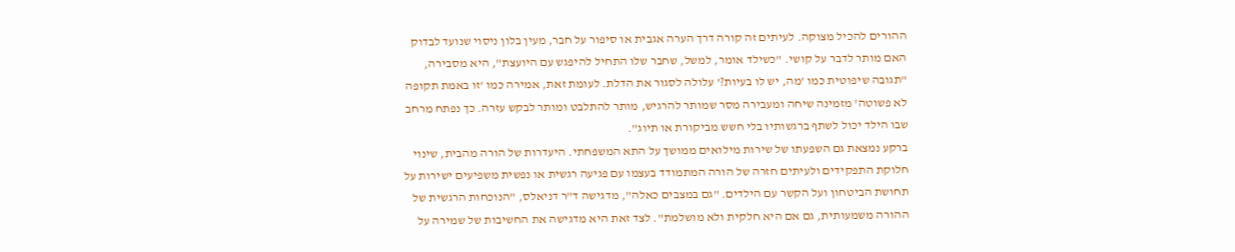ההורים להכיל מצוקה. לעיתים זה קורה דרך הערה אגבית או סיפור על חבר, מעין בלון ניסוי שנועד לבדוק האם מותר לדבר על קושי. "כשילד אומר, למשל, שחבר שלו התחיל להיפגש עם היועצת", היא מסבירה, "תגובה שיפוטית כמו 'מה, יש לו בעיות?' עלולה לסגור את הדלת. לעומת זאת, אמירה כמו 'זו באמת תקופה לא פשוטה' מזמינה שיחה ומעבירה מסר שמותר להרגיש, מותר להתלבט ומותר לבקש עזרה. כך נפתח מרחב שבו הילד יכול לשתף ברגשותיו בלי חשש מביקורת או תיוג".
ברקע נמצאת גם השפעתו של שירות מילואים ממושך על התא המשפחתי. היעדרות של הורה מהבית, שינוי חלוקת התפקידים ולעיתים חזרה של הורה המתמודד בעצמו עם פגיעה רגשית או נפשית משפיעים ישירות על תחושת הביטחון ועל הקשר עם הילדים. "גם במצבים כאלה", מדגישה ד"ר דניאלס, "הנוכחות הרגשית של ההורה משמעותית, גם אם היא חלקית ולא מושלמת". לצד זאת היא מדגישה את החשיבות של שמירה על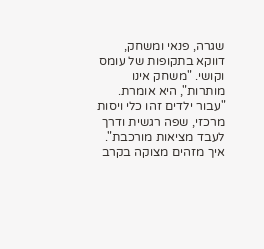שגרה, פנאי ומשחק, דווקא בתקופות של עומס וקושי. "משחק אינו מותרות", היא אומרת. "עבור ילדים זהו כלי ויסות מרכזי, שפה רגשית ודרך לעבד מציאות מורכבת".
איך מזהים מצוקה בקרב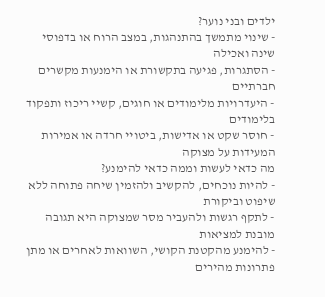ילדים ובני נוער?
- שינוי מתמשך בהתנהגות, במצב הרוח או בדפוסי שינה ואכילה
- הסתגרות, פגיעה בתקשורת או הימנעות מקשרים חברתיים
- היעדרויות מלימודים או חוגים, קשיי ריכוז ותפקוד בלימודים
- חוסר שקט או אדישות, ביטויי חרדה או אמירות המעידות על מצוקה
מה כדאי לעשות וממה כדאי להימנע?
- להיות נוכחים, להקשיב ולהזמין שיחה פתוחה ללא שיפוט וביקורת
- לתקף רגשות ולהעביר מסר שמצוקה היא תגובה מובנת למציאות
- להימנע מהקטנת הקושי, השוואות לאחרים או מתן פתרונות מהירים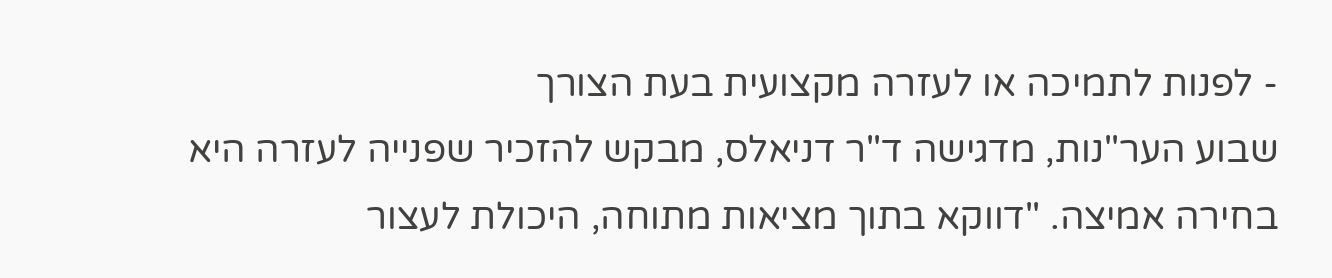- לפנות לתמיכה או לעזרה מקצועית בעת הצורך
שבוע הער"נות, מדגישה ד"ר דניאלס, מבקש להזכיר שפנייה לעזרה היא בחירה אמיצה. "דווקא בתוך מציאות מתוחה, היכולת לעצור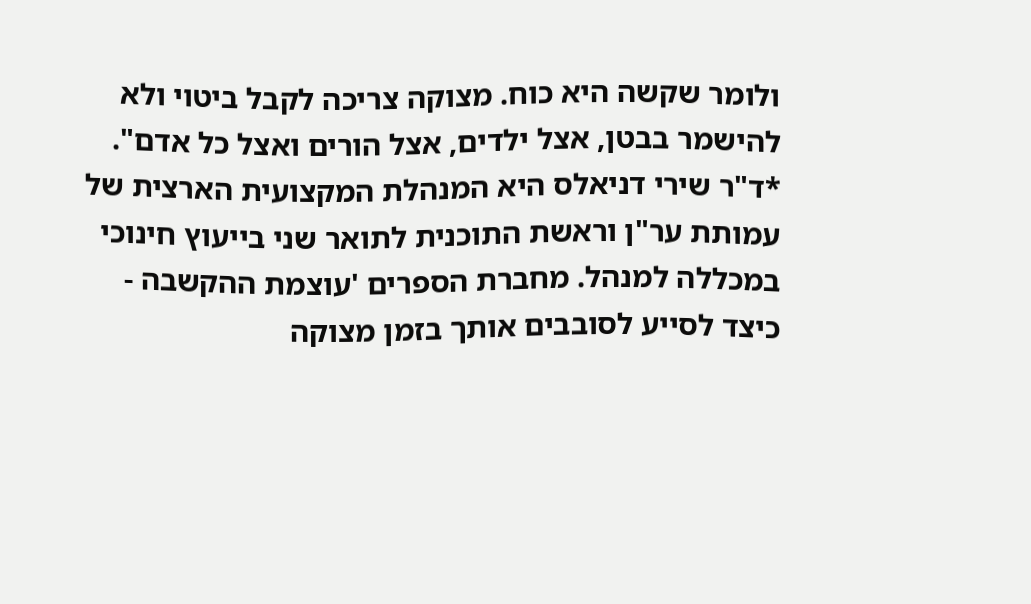ולומר שקשה היא כוח. מצוקה צריכה לקבל ביטוי ולא להישמר בבטן, אצל ילדים, אצל הורים ואצל כל אדם".
*ד"ר שירי דניאלס היא המנהלת המקצועית הארצית של עמותת ער"ן וראשת התוכנית לתואר שני בייעוץ חינוכי במכללה למנהל. מחברת הספרים 'עוצמת ההקשבה - כיצד לסייע לסובבים אותך בזמן מצוקה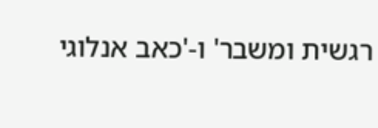רגשית ומשבר' ו-'כאב אנלוגי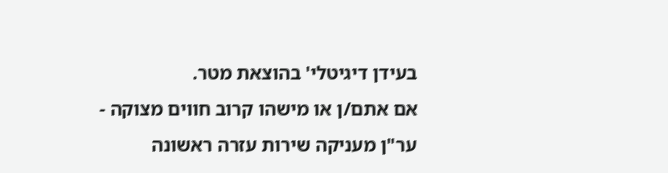בעידן דיגיטלי' בהוצאת מטר.
אם אתם/ן או מישהו קרוב חווים מצוקה - ער"ן מעניקה שירות עזרה ראשונה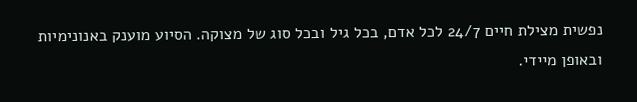נפשית מצילת חיים 24/7 לכל אדם, בכל גיל ובכל סוג של מצוקה. הסיוע מוענק באנונימיות ובאופן מיידי.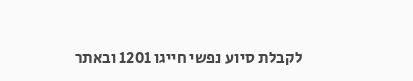לקבלת סיוע נפשי חייגו 1201 ובאתר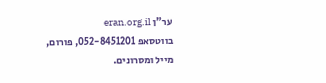ער"ן eran.org.il
בווטסאפ 052-8451201, פורום, מייל ומסרונים.